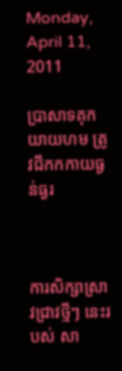Monday, April 11, 2011

ប្រាសាទគុកយាយហម ត្រូវជីកកកាយធ្ងន់ធ្ងរ



ការសិក្សាស្រាវជ្រាវថ្មីៗ នេះរបស់ សា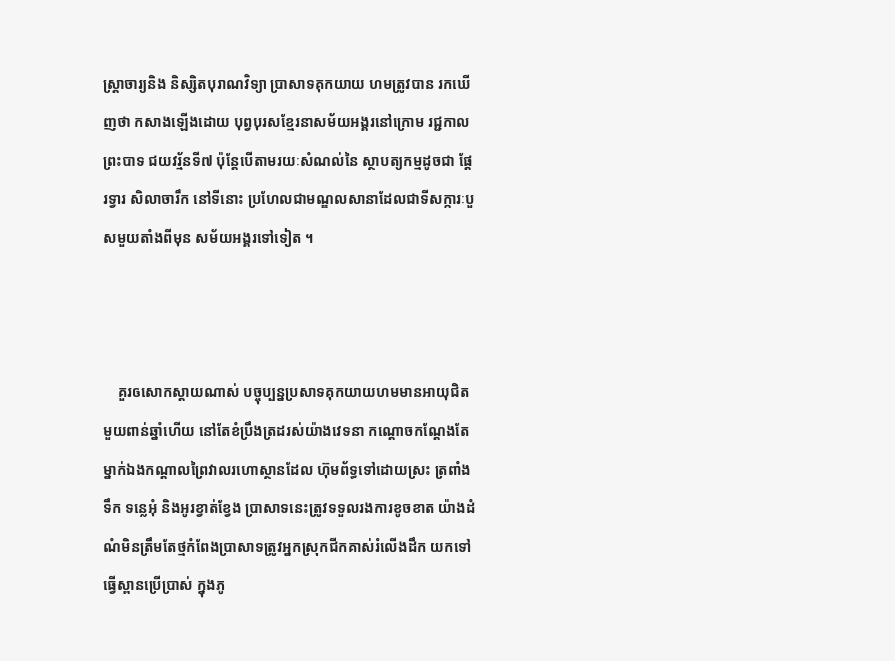ស្រ្តាចារ្យនិង និស្សិតបុរាណវិទ្យា ប្រាសាទគុកយាយ ហមត្រូវបាន រកឃើញថា កសាងឡើងដោយ បុព្វបុរសខ្មែរនាសម័យអង្គរនៅក្រោម រជ្ជកាលព្រះបាទ ជយវរ័្មនទី៧ ប៉ុន្តែបើតាមរយៈសំណល់នៃ ស្ថាបត្យកម្មដូចជា ផ្តែរទ្វារ សិលាចារឹក នៅទីនោះ ប្រហែលជាមណ្ឌលសានាដែលជាទីសក្ការៈបួសមួយតាំងពីមុន សម័យអង្គរទៅទៀត ។



    គួរឲសោកស្តាយណាស់ បច្ចុប្បន្នប្រសាទគុកយាយហមមានអាយុជិតមួយពាន់ឆ្នាំហើយ នៅតែខំប្រឹងត្រដរស់យ៉ាងវេទនា កណ្តោចកណ្តែងតែម្នាក់ឯងកណ្តាលព្រៃវាលរហោស្ថានដែល ហ៊ុមព័ទ្ធទៅដោយស្រះ ត្រពាំងទឹក ទន្លេអុំ និងអូរខ្វាត់ខ្វែង ប្រាសាទនេះត្រូវទទួលរងការខូចខាត យ៉ាងដំណំមិនត្រឹមតែថ្មកំពែងប្រាសាទត្រូវអ្នកស្រុកជីកគាស់រំលើងដឹក យកទៅធ្វើស្ពានប្រើប្រាស់ ក្នុងភូ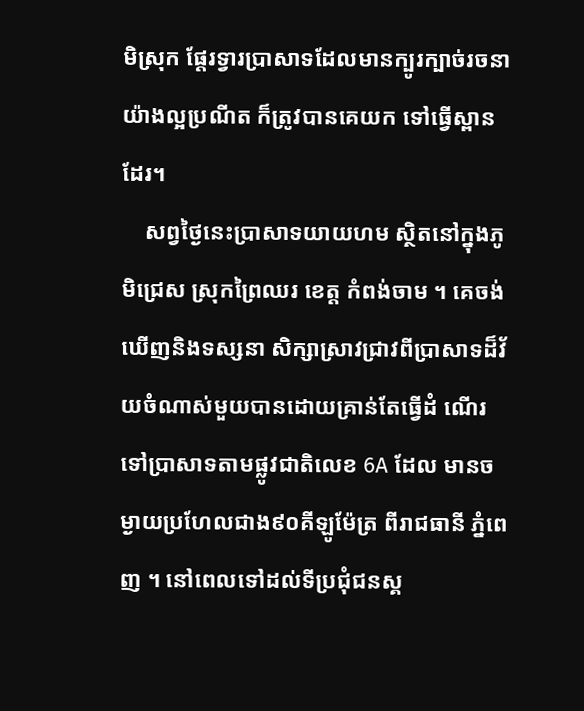មិស្រុក ផ្តែរទ្វារប្រាសាទដែលមានក្បូរក្បាច់រចនាយ៉ាងល្អប្រណីត ក៏ត្រូវបានគេយក ទៅធ្វើស្ពានដែរ។
    សព្វថ្ងៃនេះប្រាសាទយាយហម ស្ថិតនៅក្នុងភូមិជ្រេស ស្រុកព្រៃឈរ ខេត្ត កំពង់ចាម ។ គេចង់ឃើញនិងទស្សនា សិក្សាស្រាវជ្រាវពីប្រាសាទដ៏វ័យចំណាស់មួយបានដោយគ្រាន់តែធ្វើដំ ណើរទៅប្រាសាទតាមផ្លូវជាតិលេខ 6A ដែល មានចម្ងាយប្រហែលជាង៩០គីឡូម៉ែត្រ ពីរាជធានី ភ្នំពេញ ។ នៅពេលទៅដល់ទីប្រជុំជនស្គ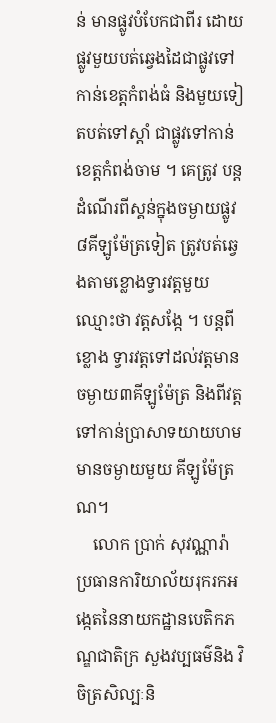ន់ មានផ្លូវបំបែកជាពីរ ដោយផ្លូវមួយបត់ឆ្វេងដៃជាផ្លូវទៅ កាន់ខេត្តកំពង់ធំ និងមួយទៀតបត់ទៅស្តាំ ជាផ្លូវទៅកាន់ខេត្តកំពង់ចាម ។ គេត្រូវ បន្តដំណើរពីស្គន់ក្នុងចម្ងាយផ្លូវ ៨គីឡូម៉ែត្រទៀត ត្រូវបត់ឆ្វេងតាមខ្លោងទ្វារវត្តមួយឈ្មោះថា វត្តសង្កែ ។ បន្តពីខ្លោង ទ្វារវត្តទៅដល់វត្តមានចម្ងាយ៣គីឡូម៉ែត្រ និងពីវត្តទៅកាន់ប្រាសាទយាយហមមានចម្ងាយមួយ គីឡូម៉ែត្រ ណ។
    លោក ប្រាក់ សុវណ្ណារ៉ា ប្រធានការិយាល័យរុករកអង្កេតនៃនាយកដ្ឋានបេតិកភណ្ឌជាតិក្រ សួងវប្បធម៌និង វិចិត្រសិល្បៈនិ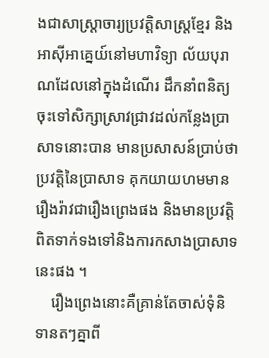ងជាសាស្រ្តាចារ្យប្រវត្តិសាស្ត្រខ្មែរ និងអាស៊ីអាគ្នេយ៍នៅមហាវិទ្យា ល័យបុរាណដែលនៅក្នុងដំណើរ ដឹកនាំពនិត្យចុះទៅសិក្សាស្រាវជ្រាវដល់កន្លែងប្រាសាទនោះបាន មានប្រសាសន៍ប្រាប់ថា ប្រវត្តិនៃប្រាសាទ គុកយាយហមមានរឿងរ៉ាវជារឿងព្រេងផង និងមានប្រវត្តិ ពិតទាក់ទងទៅនិងការកសាងប្រាសាទនេះផង ។
    រឿងព្រេងនោះគឺគ្រាន់តែចាស់ទុំនិទានតៗគ្នាពី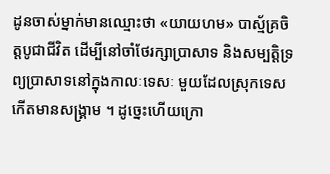ដូនចាស់ម្នាក់មានឈ្មោះថា «យាយហម» បាស្ម័គ្រចិត្តបូជាជីវិត ដើម្បីនៅចាំថែរក្សាប្រាសាទ និងសម្បត្តិទ្រព្យប្រាសាទនៅក្នុងកាលៈទេសៈ មួយដែលស្រុកទេសកើតមានសង្គ្រាម ។ ដូច្នេះហើយក្រោ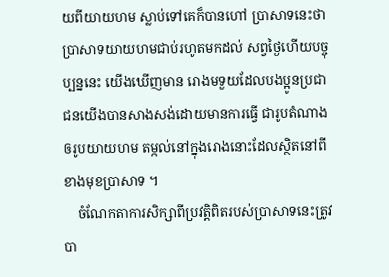យពីយាយហម ស្លាប់ទៅគេក៏បានហៅ ប្រាសាទនេះថា ប្រាសាទយាយហមជាប់រហូតមកដល់ សព្វថ្ងៃហើយបច្ចុប្បន្ននេះ យើងឃើញមាន រោងមទួយដែលបងប្អូនប្រជាជនយើងបានសាងសង់ដោយមានការធ្វើ ជារូបតំណាងឲរូបយាយហម តម្កល់នៅក្នុងរោងនោះដែលស្ថិតនៅពីខាងមុខប្រាសាទ ។
    ចំណែកតាការសិក្សាពីប្រវត្តិពិតរបស់ប្រាសាទនេះត្រូវបា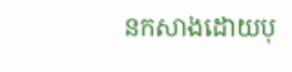នកសាងដោយបុ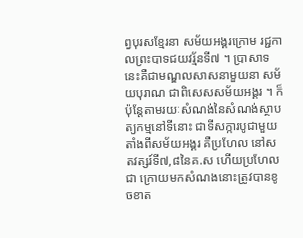ព្វបុរសខ្មែរនា សម័យអង្គរក្រោម រជ្ជកាលព្រះបាទជយវរ័្មនទី៧ ។ ប្រាសាទនេះគឺជាមណ្ឌលសាសនាមួយនា សម័យបុរាណ ជាពិសេសសម័យអង្គរ ។ ក៏ប៉ុន្តែតាមរយៈសំណង់នៃសំណង់ស្ថាបត្យកម្មនៅទីនោះ ជាទីសក្ការបូជាមួយតាំងពីសម័យអង្គរ គឺប្រហែល នៅសតវត្សរ៍ទី៧,៨នៃគ.ស ហើយប្រហែលជា ក្រោយមកសំណងនោះត្រូវបានខូចខាត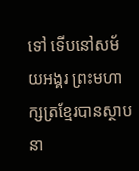ទៅ ទើបនៅសម័យអង្គរ ព្រះមហាក្សត្រខ្មែរបានស្ថាបនា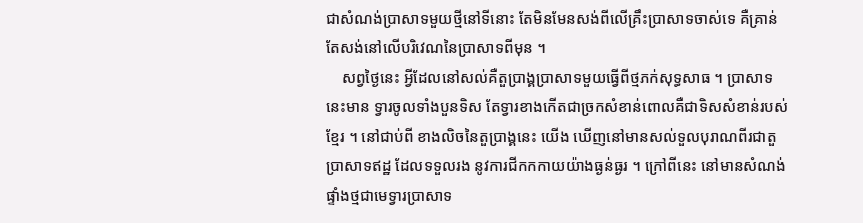ជាសំណង់ប្រាសាទមួយថ្មីនៅទីនោះ តែមិនមែនសង់ពីលើគ្រឹះប្រាសាទចាស់ទេ គឺគ្រាន់តែសង់នៅលើបរិវេណនៃប្រាសាទពីមុន ។
    សព្វថ្ងៃនេះ អ្វីដែលនៅសល់គឺតួប្រាង្គប្រាសាទមួយធ្វើពីថ្មភក់សុទ្ធសាធ ។ ប្រាសាទនេះមាន ទ្វារចូលទាំងបួនទិស តែទ្វារខាងកើតជាច្រកសំខាន់ពោលគឺជាទិសសំខាន់របស់ខ្មែរ ។ នៅជាប់ពី ខាងលិចនៃតួប្រាង្គនេះ យើង ឃើញនៅមានសល់ទួលបុរាណពីរជាតួប្រាសាទឥដ្ឋ ដែលទទួលរង នូវការជីកកកាយយ៉ាងធ្ងន់ធ្ងរ ។ ក្រៅពីនេះ នៅមានសំណង់ផ្ទាំងថ្មជាមេទ្វារប្រាសាទ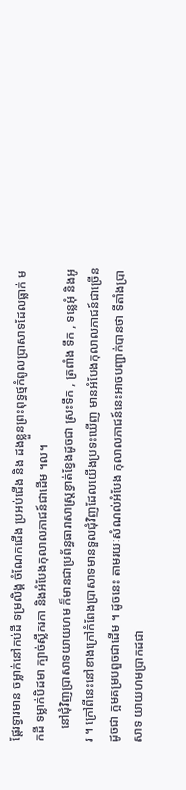ផ្តែរទ្វារមាន ចម្លាក់នៅកប់ដី ទម្រលិង្គ ចំណែកជើង ប្រអប់ជើង និង ដងខ្លួនព្រះពុទ្ធថ្មកំពូលប្រាសាទដែលធ្លាក់ មកដី ទម្លាក់បិដមា ក្បាច់ស្លឹករកា និងអំបែងកុលាលភាជន៍ជាដើម ។ល។
    នៅជុំវិញប្រាសាទយាយហម ក៏មានជាប្រព័ន្ធធារាសាស្រ្តខ្វាត់ខ្វែងដូចជា ស្រះទឹក , ត្រពាំង ទឹក , ទន្លេអុំ និងអូរ ។ ក្រៅពីនេះនៅខាងក្រៅកំពែងប្រាសាទមានទួលជុំវិញដែលយើងប្រទះឃើញ មានអំបែងកុលាលភាជន៍ជាច្រើនដូចជា ក្អមគម្របពួចជាដើម ។ ដូចនេះ តាមរយៈសំណល់អំបែង កុលាលភាជន៍នេះអាចបញ្ជាក់បានថា ទីតាំងប្រាសាទ យាយហមប្រាកដជា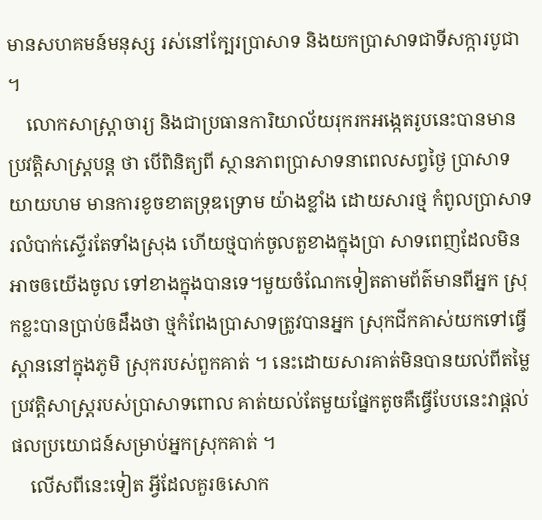មានសហគមន៍មនុស្ស រស់នៅក្បែរប្រាសាទ និងយកប្រាសាទជាទីសក្ការបូជា ។
    លោកសាស្រ្តាចារ្យ និងជាប្រធានការិយាល័យរុករកអង្កេតរូបនេះបានមានប្រវត្តិសាស្រ្តបន្ត ថា បើពិនិត្យពី ស្ថានភាពប្រាសាទនាពេលសព្វថ្ងៃ ប្រាសាទយាយហម មានការខូចខាតទ្រុឌទ្រោម យ៉ាងខ្លាំង ដោយសារថ្ម កំពូលប្រាសាទរលំបាក់ស្ទើរតែទាំងស្រុង ហើយថ្មបាក់ចូលតួខាងក្នុងប្រា សាទពេញដែលមិនអាចឲយើងចូល ទៅខាងក្នុងបានទេ។មួយចំណែកទៀតតាមព័ត៌មានពីអ្នក ស្រុកខ្លះបានប្រាប់ឲដឹងថា ថ្មកំពែងប្រាសាទត្រូវបានអ្នក ស្រុកជីកគាស់យកទៅធ្វើស្ពាននៅក្នុងភូមិ ស្រុករបស់ពួកគាត់ ។ នេះដោយសារគាត់មិនបានយល់ពីតម្លៃ ប្រវត្តិសាស្រ្តរបស់ប្រាសាទពោល គាត់យល់តែមួយផ្នែកតូចគឺធ្វើបែបនេះវាផ្តល់ផលប្រយោជន៍សម្រាប់អ្នកស្រុកគាត់ ។
    លើសពីនេះទៀត អ្វីដែលគួរឲសោក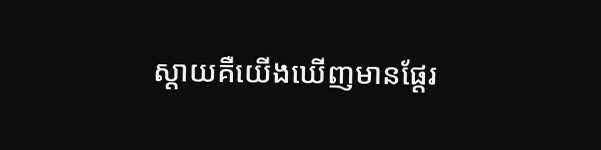ស្តាយគឺយើងឃើញមានផ្តែរ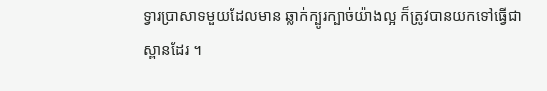ទ្វារប្រាសាទមួយដែលមាន ឆ្លាក់ក្បូរក្បាច់យ៉ាងល្អ ក៏ត្រូវបានយកទៅធ្វើជាស្ពានដែរ ។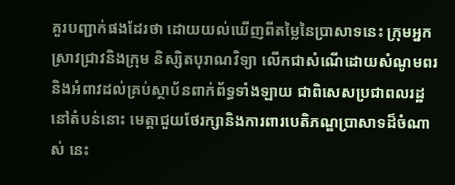គួរបញ្ជាក់ផងដែរថា ដោយយល់ឃើញពីតម្លៃនៃប្រាសាទនេះ ក្រុមអ្នកស្រាវជ្រាវនិងក្រុម និស្សិតបុរាណវិទ្យា លើកជាសំណើដោយសំណូមពរ និងអំពាវដល់គ្រប់ស្ថាប័នពាក់ព័ទ្ធទាំងឡាយ ជាពិសេសប្រជាពលរដ្ឋនៅតំបន់នោះ មេត្តាជួយថែរក្សានិងការពារបេតិភណ្ឌប្រាសាទដ៏ចំណាស់ នេះ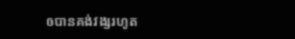ឲបានគង់វង្សរហូត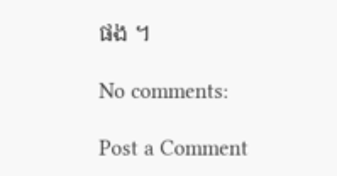ផង ។

No comments:

Post a Comment